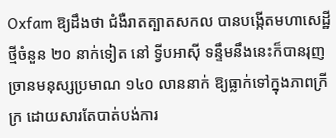Oxfam ឱ្យដឹងថា ជំងឺរាតត្បាតសកល បានបង្កើតមហាសេដ្ឋីថ្មីចំនួន ២០ នាក់ទៀត នៅ ទ្វីបអាស៊ី ទន្ទឹមនឹងនេះក៏បានរុញច្រានមនុស្សប្រមាណ ១៤០ លាននាក់ ឱ្យធ្លាក់ទៅក្នុងភាពក្រីក្រ ដោយសារតែបាត់បង់ការ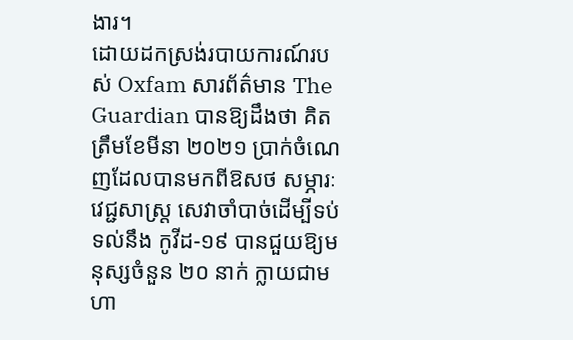ងារ។
ដោយដកស្រង់របាយការណ៍របស់ Oxfam សារព័ត៌មាន The Guardian បានឱ្យដឹងថា គិតត្រឹមខែមីនា ២០២១ ប្រាក់ចំណេញដែលបានមកពីឱសថ សម្ភារៈវេជ្ជសាស្ត្រ សេវាចាំបាច់ដើម្បីទប់ទល់នឹង កូវីដ-១៩ បានជួយឱ្យមនុស្សចំនួន ២០ នាក់ ក្លាយជាមហា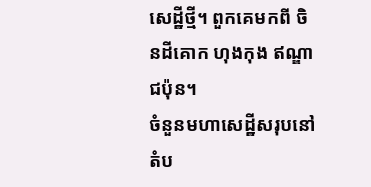សេដ្ឋីថ្មី។ ពួកគេមកពី ចិនដីគោក ហុងកុង ឥណ្ឌា ជប៉ុន។
ចំនួនមហាសេដ្ឋីសរុបនៅតំប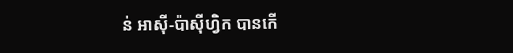ន់ អាស៊ី-ប៉ាស៊ីហ្វិក បានកើ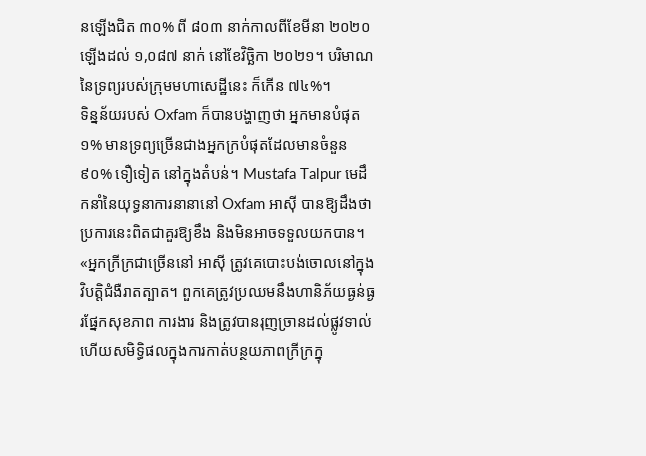នឡើងជិត ៣០% ពី ៨០៣ នាក់កាលពីខែមីនា ២០២០ ឡើងដល់ ១,០៨៧ នាក់ នៅខែវិច្ឆិកា ២០២១។ បរិមាណនៃទ្រព្យរបស់ក្រុមមហាសេដ្ឋីនេះ ក៏កើន ៧៤%។
ទិន្នន័យរបស់ Oxfam ក៏បានបង្ហាញថា អ្នកមានបំផុត ១% មានទ្រព្យច្រើនជាងអ្នកក្របំផុតដែលមានចំនួន ៩០% ទឿទៀត នៅក្នុងតំបន់។ Mustafa Talpur មេដឹកនាំនៃយុទ្ធនាការនានានៅ Oxfam អាស៊ី បានឱ្យដឹងថា ប្រការនេះពិតជាគួរឱ្យខឹង និងមិនអាចទទួលយកបាន។
«អ្នកក្រីក្រជាច្រើននៅ អាស៊ី ត្រូវគេបោះបង់ចោលនៅក្នុងវិបត្តិជំងឺរាតត្បាត។ ពួកគេត្រូវប្រឈមនឹងហានិភ័យធ្ងន់ធ្ងរផ្នែកសុខភាព ការងារ និងត្រូវបានរុញច្រានដល់ផ្លូវទាល់ ហើយសមិទ្ធិផលក្នុងការកាត់បន្ថយភាពក្រីក្រក្នុ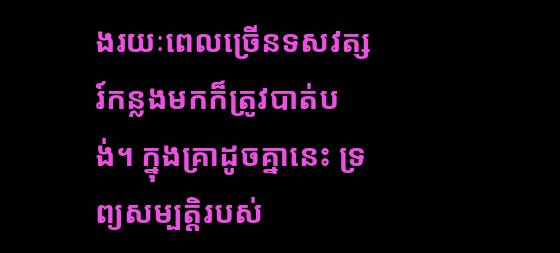ងរយៈពេលច្រើនទសវត្សរ៍កន្លងមកក៏ត្រូវបាត់បង់។ ក្នុងគ្រាដូចគ្នានេះ ទ្រព្យសម្បត្តិរបស់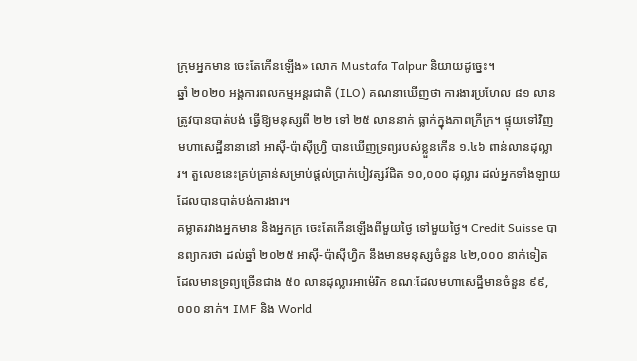ក្រុមអ្នកមាន ចេះតែកើនឡើង» លោក Mustafa Talpur និយាយដូច្នេះ។
ឆ្នាំ ២០២០ អង្គការពលកម្មអន្តរជាតិ (ILO) គណនាឃើញថា ការងារប្រហែល ៨១ លាន ត្រូវបានបាត់បង់ ធ្វើឱ្យមនុស្សពី ២២ ទៅ ២៥ លាននាក់ ធ្លាក់ក្នុងភាពក្រីក្រ។ ផ្ទុយទៅវិញ មហាសេដ្ឋីនានានៅ អាស៊ី-ប៉ាស៊ីហ្វ្រិ បានឃើញទ្រព្យរបស់ខ្លួនកើន ១.៤៦ ពាន់លានដុល្លារ។ តួលេខនេះគ្រប់គ្រាន់សម្រាប់ផ្ដល់ប្រាក់បៀវត្សរ៍ជិត ១០,០០០ ដុល្លារ ដល់អ្នកទាំងឡាយដែលបានបាត់បង់ការងារ។
គម្លាតរវាងអ្នកមាន និងអ្នកក្រ ចេះតែកើនឡើងពីមួយថ្ងៃ ទៅមួយថ្ងៃ។ Credit Suisse បានព្យាករថា ដល់ឆ្នាំ ២០២៥ អាស៊ី-ប៉ាស៊ីហ្វិក នឹងមានមនុស្សចំនួន ៤២,០០០ នាក់ទៀត ដែលមានទ្រព្យច្រើនជាង ៥០ លានដុល្លារអាម៉េរិក ខណៈដែលមហាសេដ្ឋីមានចំនួន ៩៩,០០០ នាក់។ IMF និង World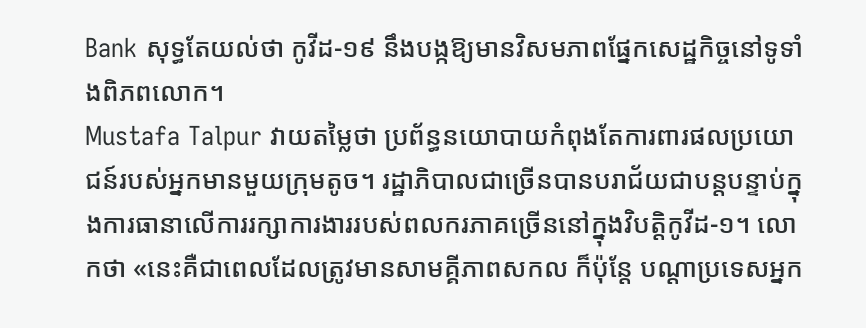Bank សុទ្ធតែយល់ថា កូវីដ-១៩ នឹងបង្កឱ្យមានវិសមភាពផ្នែកសេដ្ឋកិច្ចនៅទូទាំងពិភពលោក។
Mustafa Talpur វាយតម្លៃថា ប្រព័ន្ធនយោបាយកំពុងតែការពារផលប្រយោជន៍របស់អ្នកមានមួយក្រុមតូច។ រដ្ឋាភិបាលជាច្រើនបានបរាជ័យជាបន្តបន្ទាប់ក្នុងការធានាលើការរក្សាការងាររបស់ពលករភាគច្រើននៅក្នុងវិបត្តិកូវីដ-១។ លោកថា «នេះគឺជាពេលដែលត្រូវមានសាមគ្គីភាពសកល ក៏ប៉ុន្តែ បណ្ដាប្រទេសអ្នក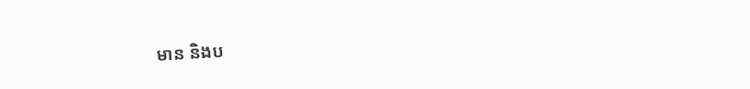មាន និងប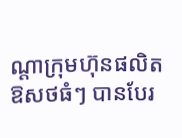ណ្ដាក្រុមហ៊ុនផលិតឱសថធំៗ បានបែរ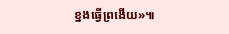ខ្នងធ្វើព្រងើយ»៕